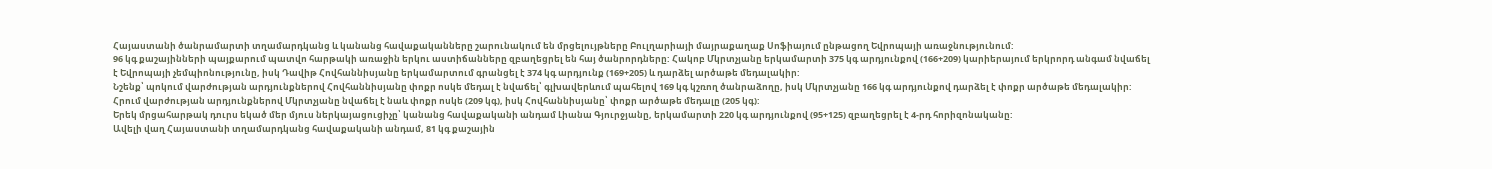Հայաստանի ծանրամարտի տղամարդկանց և կանանց հավաքականները շարունակում են մրցելույթները Բուլղարիայի մայրաքաղաք Սոֆիայում ընթացող Եվրոպայի առաջնությունում:
96 կգ քաշայինների պայքարում պատվո հարթակի առաջին երկու աստիճանները զբաղեցրել են հայ ծանրորդները: Հակոբ Մկրտչյանը երկամարտի 375 կգ արդյունքով (166+209) կարիերայում երկրորդ անգամ նվաճել է Եվրոպայի չեմպիոնությունը, իսկ Դավիթ Հովհաննիսյանը երկամարտում գրանցել է 374 կգ արդյունք (169+205) և դարձել արծաթե մեդալակիր:
Նշենք՝ պոկում վարժության արդյունքներով Հովհաննիսյանը փոքր ոսկե մեդալ է նվաճել՝ գլխավերևում պահելով 169 կգ կշռող ծանրաձողը, իսկ Մկրտչյանը 166 կգ արդյունքով դարձել է փոքր արծաթե մեդալակիր: Հրում վարժության արդյունքներով Մկրտչյանը նվաճել է նաև փոքր ոսկե (209 կգ), իսկ Հովհաննիսյանը՝ փոքր արծաթե մեդալը (205 կգ):
Երեկ մրցահարթակ դուրս եկած մեր մյուս ներկայացուցիչը՝ կանանց հավաքականի անդամ Լիանա Գյուրջյանը, երկամարտի 220 կգ արդյունքով (95+125) զբաղեցրել է 4-րդ հորիզոնականը:
Ավելի վաղ Հայաստանի տղամարդկանց հավաքականի անդամ, 81 կգ քաշային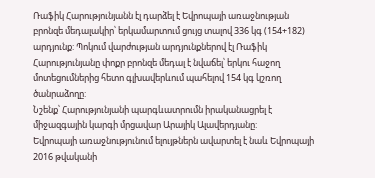Ռաֆիկ Հարությունյանն էլ դարձել է Եվրոպայի առաջնության բրոնզե մեդալակիր՝ երկամարտում ցույց տալով 336 կգ (154+182) արդյունք: Պոկում վարժության արդյունքներով էլ Ռաֆիկ Հարությունյանը փոքր բրոնզե մեդալ է նվաճել՝ երկու հաջող մոտեցումներից հետո գլխավերևում պահելով 154 կգ կշռող ծանրաձողը:
Նշենք՝ Հարությունյանի պարգևատրումն իրականացրել է միջազգային կարգի մրցավար Արայիկ Ալավերդյանը:
Եվրոպայի առաջնությունում ելույթներն ավարտել է նաև Եվրոպայի 2016 թվականի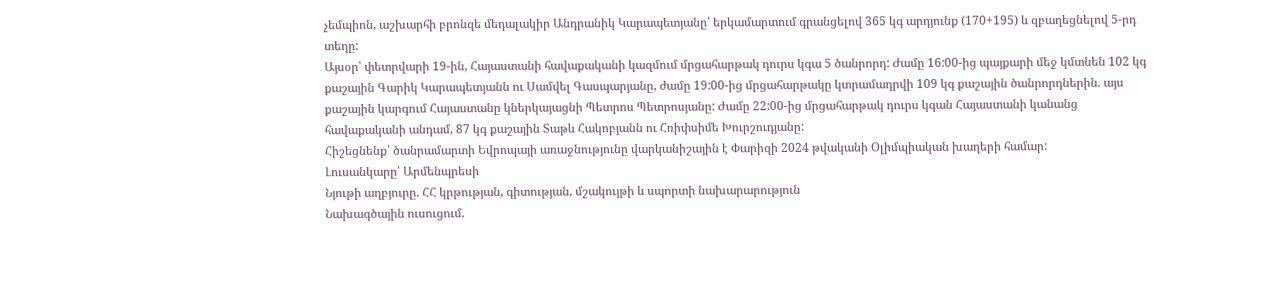չեմպիոն, աշխարհի բրոնզե մեդալակիր Անդրանիկ Կարապետյանը՝ երկամարտում գրանցելով 365 կգ արդյունք (170+195) և զբաղեցնելով 5-րդ տեղը:
Այսօր՝ փետրվարի 19-ին, Հայաստանի հավաքականի կազմում մրցահարթակ դուրս կգա 5 ծանրորդ: Ժամը 16:00-ից պայքարի մեջ կմտնեն 102 կգ քաշային Գարիկ Կարապետյանն ու Սամվել Գասպարյանը, ժամը 19:00-ից մրցահարթակը կտրամադրվի 109 կգ քաշային ծանրորդներին. այս քաշային կարգում Հայաստանը կներկայացնի Պետրոս Պետրոսյանը: Ժամը 22:00-ից մրցահարթակ դուրս կգան Հայաստանի կանանց հավաքականի անդամ, 87 կգ քաշային Տաթև Հակոբյանն ու Հռիփսիմե Խուրշուդյանը:
Հիշեցնենք՝ ծանրամարտի Եվրոպայի առաջնությունը վարկանիշային է Փարիզի 2024 թվականի Օլիմպիական խաղերի համար:
Լուսանկարը՝ Արմենպրեսի
Նյութի աղբյուրը. ՀՀ կրթության, գիտության, մշակույթի և սպորտի նախարարություն
Նախագծային ուսուցում.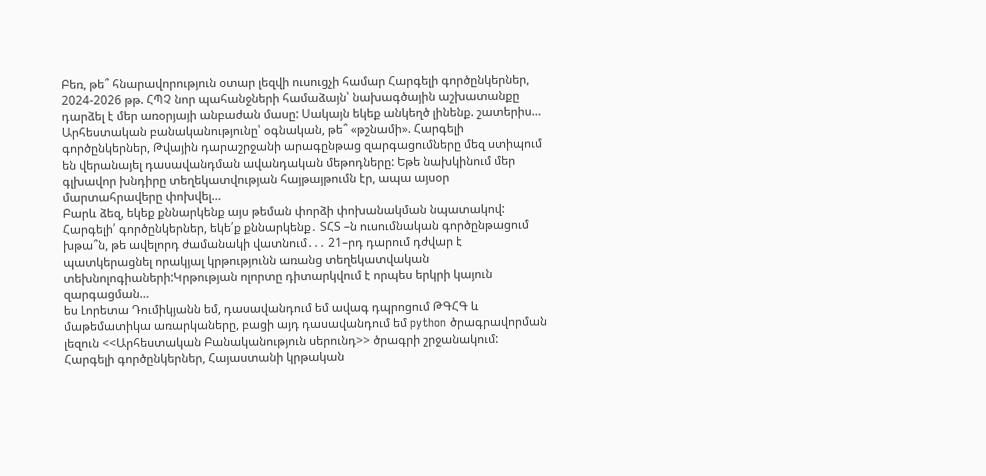Բեռ, թե՞ հնարավորություն օտար լեզվի ուսուցչի համար Հարգելի գործընկերներ, 2024-2026 թթ. ՀՊՉ նոր պահանջների համաձայն՝ նախագծային աշխատանքը դարձել է մեր առօրյայի անբաժան մասը: Սակայն եկեք անկեղծ լինենք. շատերիս…
Արհեստական բանականությունը՝ օգնական, թե՞ «թշնամի». Հարգելի գործընկերներ, Թվային դարաշրջանի արագընթաց զարգացումները մեզ ստիպում են վերանայել դասավանդման ավանդական մեթոդները: Եթե նախկինում մեր գլխավոր խնդիրը տեղեկատվության հայթայթումն էր, ապա այսօր մարտահրավերը փոխվել…
Բարև ձեզ, եկեք քննարկենք այս թեման փորձի փոխանակման նպատակով:
Հարգելի՛ գործընկերներ, եկե՛ք քննարկենք․ ՏՀՏ –ն ուսումնական գործընթացում խթա՞ն, թե ավելորդ ժամանակի վատնում․․․ 21–րդ դարում դժվար է պատկերացնել որակյալ կրթությունն առանց տեղեկատվական տեխնոլոգիաների:Կրթության ոլորտը դիտարկվում է որպես երկրի կայուն զարգացման…
ես Լորետա Դումիկյանն եմ, դասավանդում եմ ավագ դպրոցում ԹԳՀԳ և մաթեմատիկա առարկաները, բացի այդ դասավանդում եմ python ծրագրավորման լեզուն <<Արհեստական Բանականություն սերունդ>> ծրագրի շրջանակում: Հարգելի գործընկերներ, Հայաստանի կրթական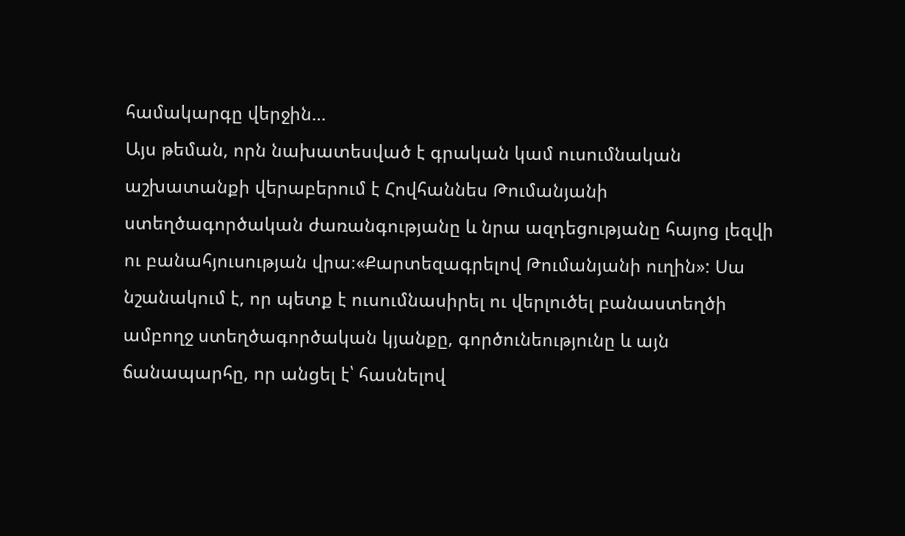համակարգը վերջին…
Այս թեման, որն նախատեսված է գրական կամ ուսումնական աշխատանքի վերաբերում է Հովհաննես Թումանյանի ստեղծագործական ժառանգությանը և նրա ազդեցությանը հայոց լեզվի ու բանահյուսության վրա։«Քարտեզագրելով Թումանյանի ուղին»: Սա նշանակում է, որ պետք է ուսումնասիրել ու վերլուծել բանաստեղծի ամբողջ ստեղծագործական կյանքը, գործունեությունը և այն ճանապարհը, որ անցել է՝ հասնելով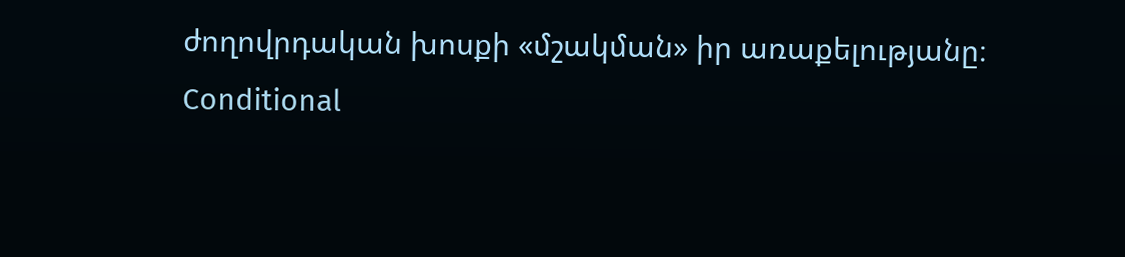ժողովրդական խոսքի «մշակման» իր առաքելությանը։
Conditional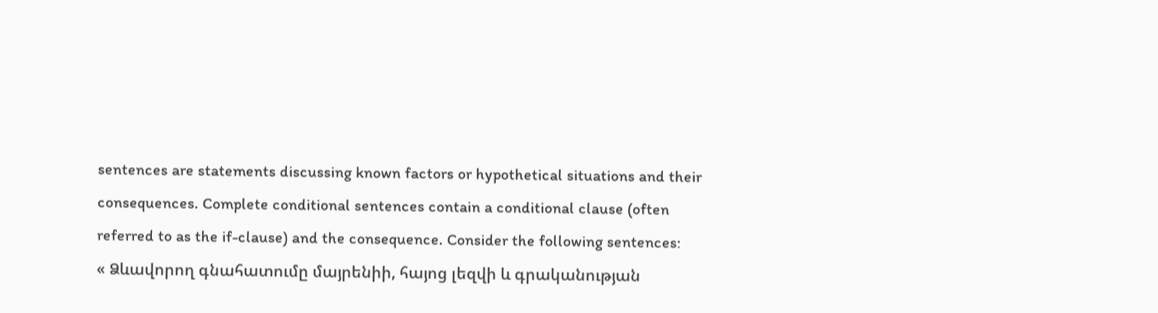sentences are statements discussing known factors or hypothetical situations and their consequences. Complete conditional sentences contain a conditional clause (often referred to as the if-clause) and the consequence. Consider the following sentences:
« Ձևավորող գնահատումը մայրենիի, հայոց լեզվի և գրականության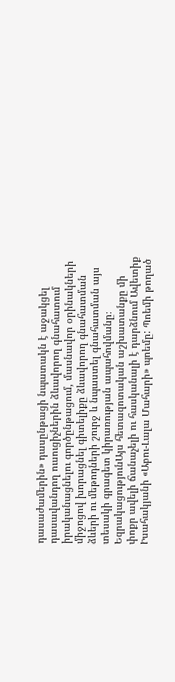դասաժամերին» դասընթացի նպատակն է աջակցել դասավանդող ուսուցիչներին ձևավորող գնահատում իրականացնելու գործընթացում, մասնավոր օրինակների միջոցով խորացնել գիտելիքը ձևավորող գնահատման ձևերի ու մեթոդների շուրջ և նպաստել գնահատման այս տեսակի գրագետ կիրառության ապահովմանը։
ԵզրակացությունԱյս հետազոտական աշխատանքը մի փոքր ավելի ճանաչելի ու հասկանալի է դարձնում Ավետիք Իսահակյանի «Աբու-Լալա Մահարի» պոեմը: Պոեմի թողած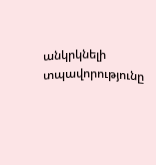անկրկնելի տպավորությունը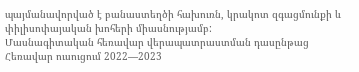պայմանավորված է բանաստեղծի հախուռն, կրակոտ զգացմունքի և փիլիսոփայական խոհերի միասնությամբ:
Մասնագիտական հեռավար վերապատրաստման դասընթաց
Հեռավար ուսուցում 2022—2023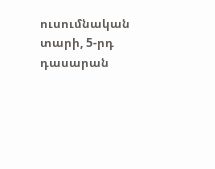ուսումնական տարի, 5-րդ դասարան